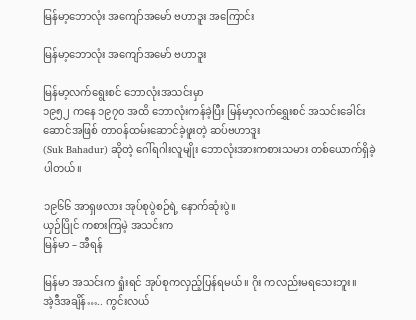မြန်မာ့ဘောလုံး အကျော်အမော် ဗဟာဒူး အကြောင်း

မြန်မာ့ဘောလုံး အကျော်အမော် ဗဟာဒူး

မြန်မာ့လက်ရွေးစင် ဘောလုံးအသင်းမှာ
၁၉၅၂ ကနေ ၁၉၇၀ အထိ ဘောလုံးကန်ခဲ့ပြီး မြန်မာ့လက်ရွှေးစင် အသင်းခေါင်းဆောင်အဖြစ် တာဝန်ထမ်းဆောင်ခဲ့ဖူးတဲ့ ဆပ်ဗဟာဒူး
(Suk Bahadur) ဆိုတဲ့ ဂေါ်ရဂါးလူမျိုး ဘောလုံးအားကစားသမား တစ်ယောက်ရှိခဲ့ပါတယ်။

၁၉၆၆ အာရှဖလား အုပ်စုပွဲစဉ်ရဲ့ နောက်ဆုံးပွဲ။
ယှဉ်ပြိုင် ကစားကြမဲ့ အသင်းက
မြန်မာ – အီရန်

မြန်မာ အသင်းက ရှုံးရင် အုပ်စုကလှည့်ပြန်ရမယ်။ ဂိုး ကလည်းမရသေးဘူး။
အဲ့ဒီအချိန်….. ကွင်းလယ်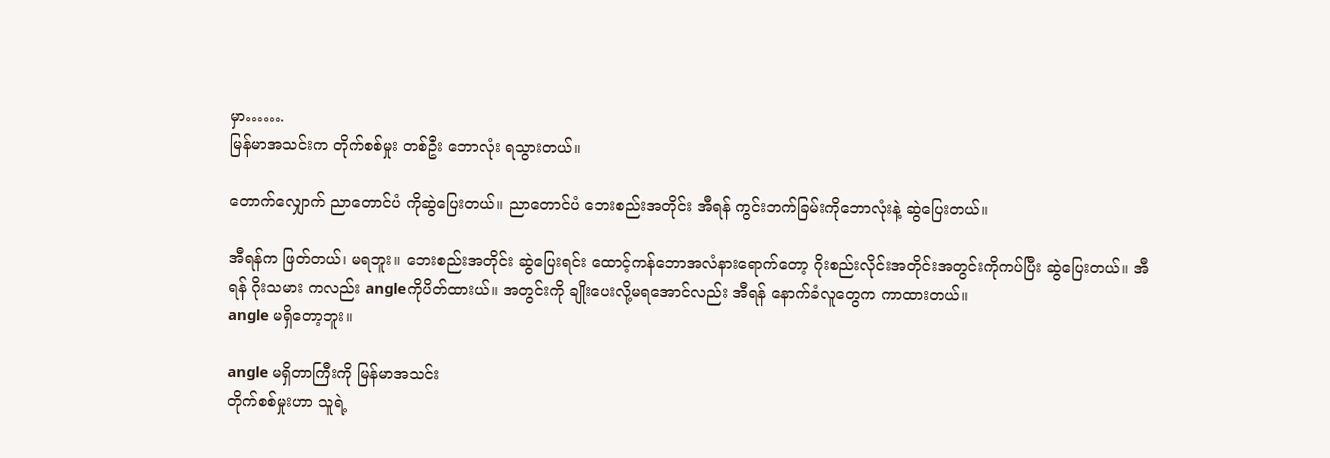မှာ…….
မြန်မာအသင်းက တိုက်စစ်မှုး တစ်ဦး ဘောလုံး ရသွားတယ်။

တောက်လျှောက် ညာတောင်ပံ ကိုဆွဲပြေးတယ်။ ညာတောင်ပံ ဘေးစည်းအတိုင်း အီရန် ကွင်းဘက်ခြမ်းကိုဘောလုံးနဲ့ ဆွဲပြေးတယ်။

အီရန်က ဖြတ်တယ်၊ မရဘူး။ ဘေးစည်းအတိုင်း ဆွဲပြေးရင်း ထောင့်ကန်ဘောအလံနားရောက်တော့ ဂိုးစည်းလိုင်းအတိုင်းအတွင်းကိုကပ်ပြီး ဆွဲပြေးတယ်။ အီရန် ဂိုးသမား ကလည်း angleကိုပိတ်ထားယ်။ အတွင်းကို ချိုးပေးလို့မရအောင်လည်း အီရန် နောက်ခံလူတွေက ကာထားတယ်။
angle မရှိတော့ဘူး။

angle မရှိတာကြီးကို မြန်မာအသင်း
တိုက်စစ်မှုးဟာ သူရဲ့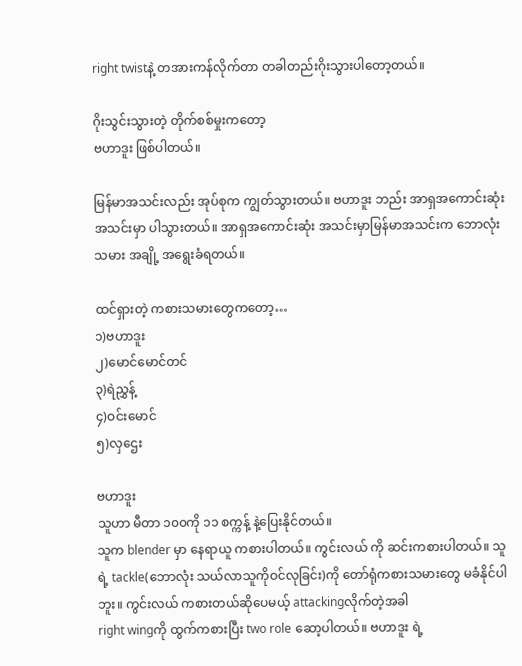right twistနဲ့ တအားကန်လိုက်တာ တခါတည်းဂိုးသွားပါတော့တယ်။

ဂိုးသွင်းသွားတဲ့ တိုက်စစ်မှုးကတော့
ဗဟာဒူး ဖြစ်ပါတယ်။

မြန်မာအသင်းလည်း အုပ်စုက ကျွတ်သွားတယ်။ ဗဟာဒူး ဘည်း အာရှအကောင်းဆုံးအသင်းမှာ ပါသွားတယ်။ အာရှအကောင်းဆုံး အသင်းမှာမြန်မာအသင်းက ဘောလုံးသမား အချို့ အရွေးခံရတယ်။

ထင်ရှားတဲ့ ကစားသမားတွေကတော့…
၁)ဗဟာဒူး
၂)မောင်မောင်တင်
၃)ရဲညွှန့်
၄)ဝင်းမောင်
၅)လှဌေး

ဗဟာဒူး
သူဟာ မီတာ ၁၀၀ကို ၁၁ စက္ကန့် နဲ့ပြေးနိုင်တယ်။
သူက blender မှာ နေရာယူ ကစားပါတယ်။ ကွင်းလယ် ကို ဆင်းကစားပါတယ်။ သူရဲ့ tackle(ဘောလုံး သယ်လာသူကိုဝင်လုခြင်း)ကို တော်ရုံကစားသမားတွေ မခံနိုင်ပါဘူး။ ကွင်းလယ် ကစားတယ်ဆိုပေမယ့် attackingလိုက်တဲ့အခါ
right wingကို ထွက်ကစားပြီး two role ဆော့ပါတယ်။ ဗဟာဒူး ရဲ့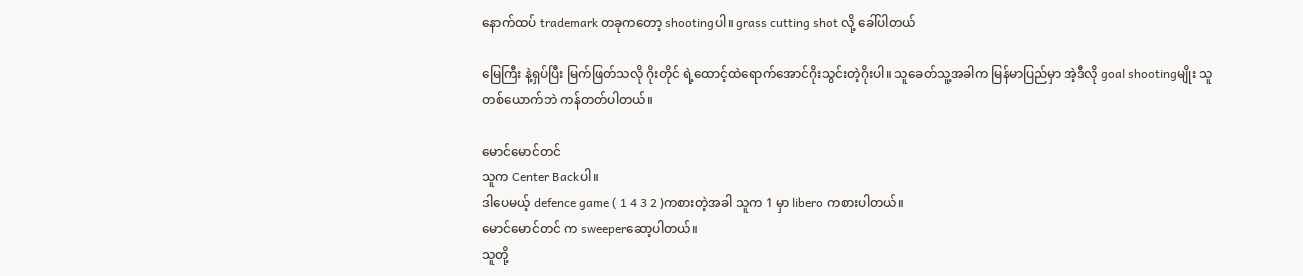နောက်ထပ် trademark တခုကတော့ shootingပါ။ grass cutting shot လို့ ခေါ်ပါတယ်

မြေကြီး နဲ့ရှပ်ပြီး မြက်ဖြတ်သလို ဂိုးတိုင် ရဲ့ထောင့်ထဲရောက်အောင်ဂိုးသွင်းတဲ့ဂိုးပါ။ သူခေတ်သူ့အခါက မြန်မာပြည်မှာ အဲ့ဒီလို goal shootingမျိုး သူတစ်ယောက်ဘဲ ကန်တတ်ပါတယ်။

မောင်မောင်တင်
သူက Center Backပါ။
ဒါပေမယ့် defence game ( 1 4 3 2 )ကစားတဲ့အခါ သူက 1 မှာ libero ကစားပါတယ်။
မောင်မောင်တင် က sweeperဆော့ပါတယ်။
သူတို့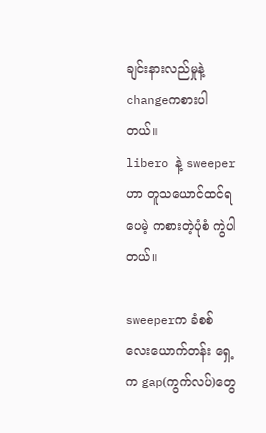ချင်းနားလည်မှုနဲ့ changeကစားပါတယ်။
libero နဲ့ sweeperဟာ တူသယောင်ထင်ရပေမဲ့ ကစားတဲ့ပုံစံ ကွဲပါတယ်။

sweeperက ခံစစ် လေးယောက်တန်း ရှေ့က gap(ကွက်လပ်)တွေ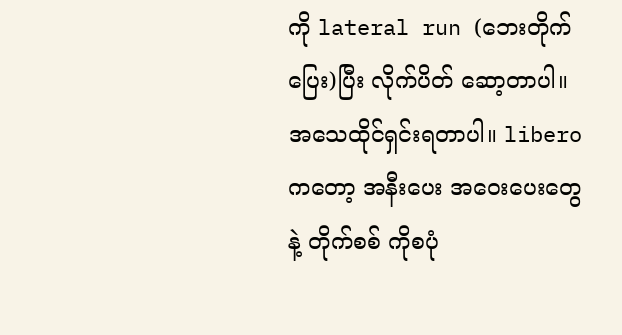ကို lateral run (ဘေးတိုက်ပြေး)ပြီး လိုက်ပိတ် ဆော့တာပါ။ အသေထိုင်ရှင်းရတာပါ။ liberoကတော့ အနီးပေး အဝေးပေးတွေနဲ့ တိုက်စစ် ကိုစပုံ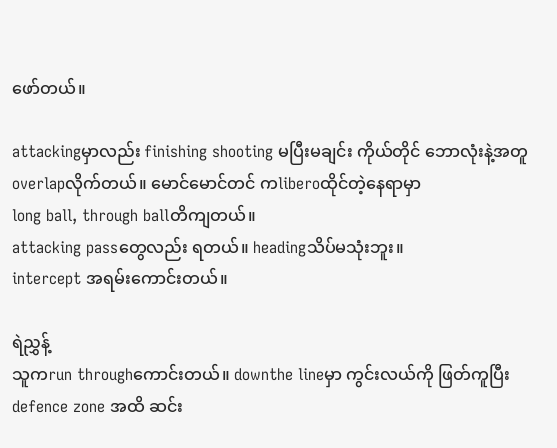ဖော်တယ်။

attackingမှာလည်း finishing shooting မပြီးမချင်း ကိုယ်တိုင် ဘောလုံးနဲ့အတူ overlapလိုက်တယ်။ မောင်မောင်တင် ကliberoထိုင်တဲ့နေရာမှာ
long ball, through ballတိကျတယ်။
attacking passတွေလည်း ရတယ်။ headingသိပ်မသုံးဘူး။
intercept အရမ်းကောင်းတယ်။

ရဲညွှန့်
သူကrun throughကောင်းတယ်။ downthe lineမှာ ကွင်းလယ်ကို ဖြတ်ကူပြီး defence zone အထိ ဆင်း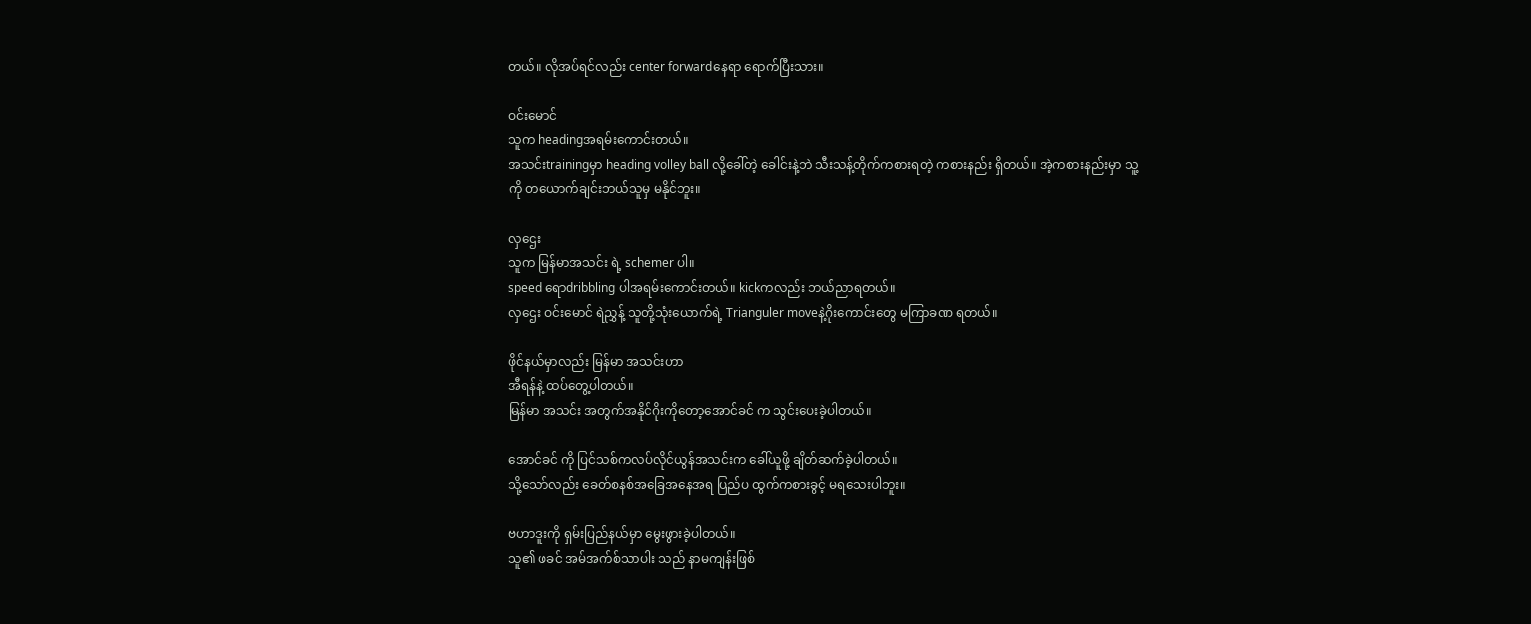တယ်။ လိုအပ်ရင်လည်း center forwardနေရာ ရောက်ပြီးသား။

ဝင်းမောင်
သူက headingအရမ်းကောင်းတယ်။
အသင်းtrainingမှာ heading volley ball လို့ခေါ်တဲ့ ခေါင်းနဲ့ဘဲ သီးသန့်တိုက်ကစားရတဲ့ ကစားနည်း ရှိတယ်။ အဲ့ကစားနည်းမှာ သူ့ကို တယောက်ချင်းဘယ်သူမှ မနိုင်ဘူး။

လှဌေး
သူက မြန်မာအသင်း ရဲ့ schemer ပါ။
speed ရောdribbling ပါအရမ်းကောင်းတယ်။ kickကလည်း ဘယ်ညာရတယ်။
လှဌေး ဝင်းမောင် ရဲညွှန့် သူတို့သုံးယောက်ရဲ့ Trianguler moveနဲ့ဂိုးကောင်းတွေ မကြာခဏ ရတယ်။

ဖိုင်နယ်မှာလည်း မြန်မာ အသင်းဟာ
အီရန်နဲ့ ထပ်တွေ့ပါတယ်။
မြန်မာ အသင်း အတွက်အနိုင်ဂိုးကိုတော့အောင်ခင် က သွင်းပေးခဲ့ပါတယ်။

အောင်ခင် ကို ပြင်သစ်ကလပ်လိုင်ယွန်အသင်းက ခေါ်ယူဖို့ ချိတ်ဆက်ခဲ့ပါတယ်။
သို့သော်လည်း ခေတ်စနစ်အခြေအနေအရ ပြည်ပ ထွက်ကစားခွင့် မရသေးပါဘူး။

ဗဟာဒူးကို ရှမ်းပြည်နယ်မှာ မွေးဖွားခဲ့ပါတယ်။
သူ၏ ဖခင် အမ်အက်စ်သာပါး သည် နာမကျန်းဖြစ်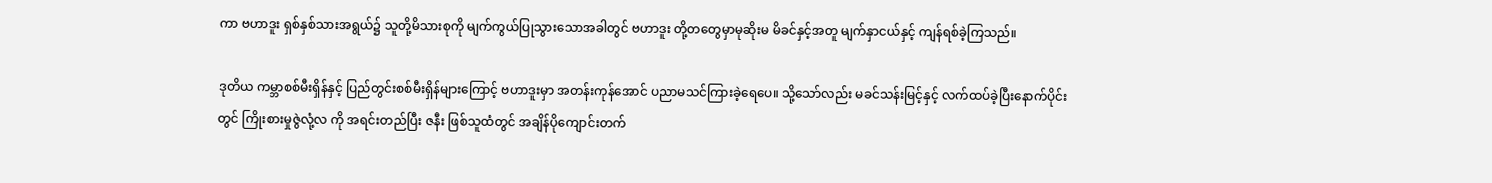ကာ ဗဟာဒူး ရှစ်နှစ်သားအရွယ်၌ သူတို့မိသားစုကို မျက်ကွယ်ပြုသွားသောအခါတွင် ဗဟာဒူး တို့တတွေမှာမုဆိုးမ မိခင်နှင့်အတူ မျက်နှာငယ်နှင့် ကျန်ရစ်ခဲ့ကြသည်။

ဒုတိယ ကမ္ဘာစစ်မီးရှိန်နှင့် ပြည်တွင်းစစ်မီးရှိန်များကြောင့် ဗဟာဒူးမှာ အတန်းကုန်အောင် ပညာမသင်ကြားခဲ့ရေပေ။ သို့သော်လည်း မခင်သန်းမြင့်နှင့် လက်ထပ်ခဲ့ပြီးနောက်ပိုင်းတွင် ကြိုးစားမှုဇွဲလုံ့လ ကို အရင်းတည်ပြီး ဇနီး ဖြစ်သူထံတွင် အချိန်ပိုကျောင်းတက်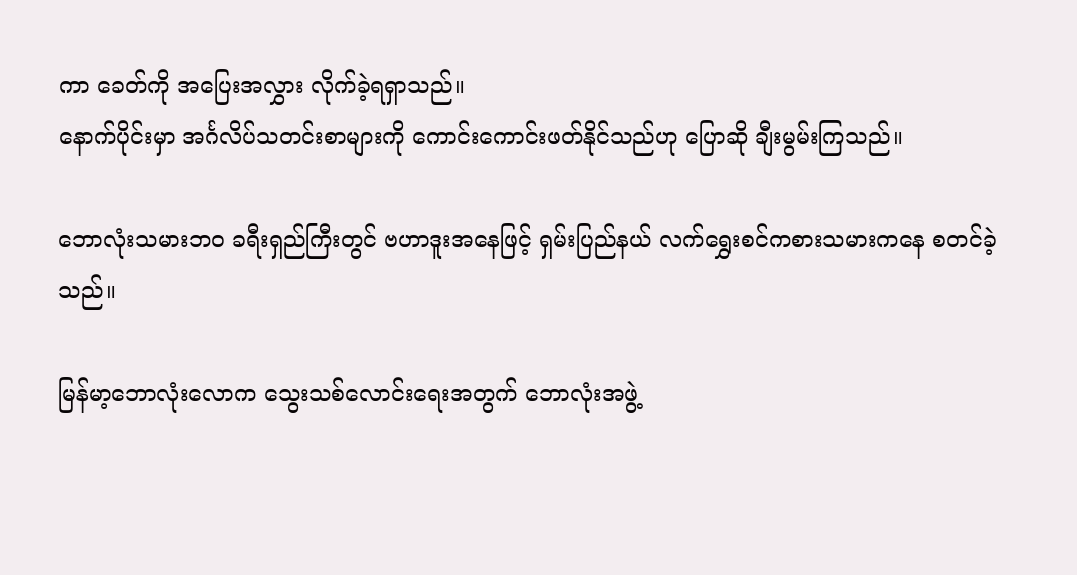ကာ ခေတ်ကို အပြေးအလွှား လိုက်ခဲ့ရရှာသည်။
နောက်ပိုင်းမှာ အင်္ဂလိပ်သတင်းစာများကို ကောင်းကောင်းဖတ်နိုင်သည်ဟု ပြောဆို ချီးမွမ်းကြသည်။

ဘောလုံးသမားဘ၀ ခရီးရှည်ကြီးတွင် ဗဟာဒူးအနေဖြင့် ရှမ်းပြည်နယ် လက်ရွှေးစင်ကစားသမားကနေ စတင်ခဲ့သည်။

မြန်မာ့ဘောလုံးလောက သွေးသစ်လောင်းရေးအတွက် ဘောလုံးအဖွဲ့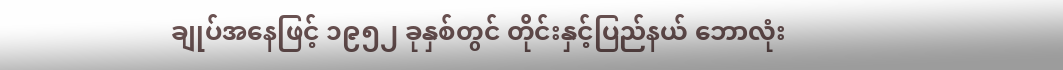ချုပ်အနေဖြင့် ၁၉၅၂ ခုနှစ်တွင် တိုင်းနှင့်ပြည်နယ် ဘောလုံး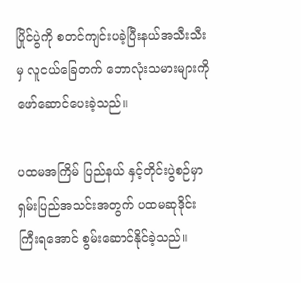ပြိုင်ပွဲကို စတင်ကျင်းပခဲ့ပြီးနယ်အသီးသီးမှ လူငယ်ခြေတက် ဘောလုံးသမားများကို ဖော်ဆောင်ပေးခဲ့သည်။

ပထမအကြိမ် ပြည်နယ် နှင့်တိုင်းပွဲစဉ်မှာ ရှမ်းပြည်အသင်းအတွက် ပထမဆုဒိုင်းကြီးရအောင် စွမ်းဆောင်နိုင်ခဲ့သည်။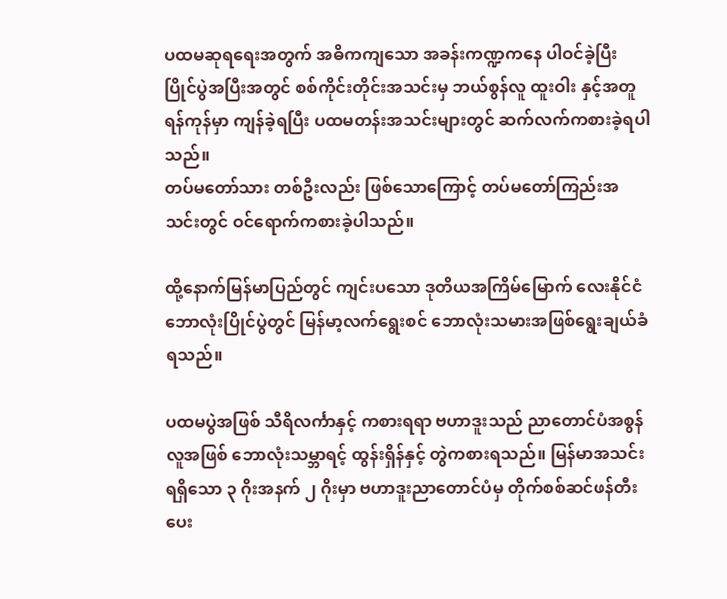ပထမဆုရရေးအတွက် အဓိကကျသော အခန်းကဏ္ဍကနေ ပါဝင်ခဲ့ပြီး ပြိုင်ပွဲအပြီးအတွင် စစ်ကိုင်းတိုင်းအသင်းမှ ဘယ်စွန်လူ ထူးဝါး နှင့်အတူ ရန်ကုန်မှာ ကျန်ခဲ့ရပြီး ပထမတန်းအသင်းများတွင် ဆက်လက်ကစားခဲ့ရပါသည်။
တပ်မတော်သား တစ်ဦးလည်း ဖြစ်သောကြောင့် တပ်မတော်ကြည်းအသင်းတွင် ဝင်ရောက်ကစားခဲ့ပါသည်။

ထို့နောက်မြန်မာပြည်တွင် ကျင်းပသော ဒုတိယအကြိမ်မြောက် လေးနိုင်ငံဘောလုံးပြိုင်ပွဲတွင် မြန်မာ့လက်ရွေးစင် ဘောလုံးသမားအဖြစ်ရွေးချယ်ခံရသည်။

ပထမပွဲအဖြစ် သီရိလင်္ကာနှင့် ကစားရရာ ဗဟာဒူးသည် ညာတောင်ပံအစွန်လူအဖြစ် ဘောလုံးသမ္ဘာရင့် ထွန်းရှိန်နှင့် တွဲကစားရသည်။ မြန်မာအသင်းရရှိသော ၃ ဂိုးအနက် ၂ ဂိုးမှာ ဗဟာဒူးညာတောင်ပံမှ တိုက်စစ်ဆင်ဖန်တီးပေး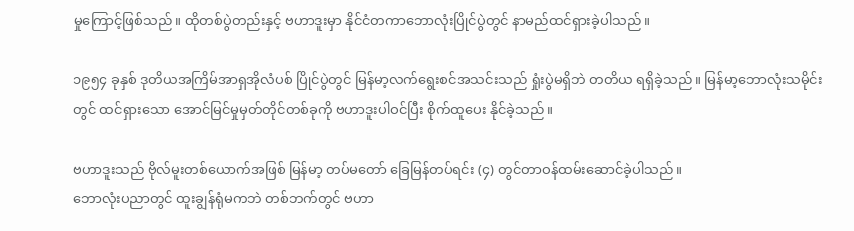မှုကြောင့်ဖြစ်သည်။ ထိုတစ်ပွဲတည်းနှင့် ဗဟာဒူးမှာ နိုင်ငံတကာဘောလုံးပြိုင်ပွဲတွင် နာမည်ထင်ရှားခဲ့ပါသည်။

၁၉၅၄ ခုနှစ် ဒုတိယအကြိမ်အာရှအိုလံပစ် ပြိုင်ပွဲတွင် မြန်မာ့လက်ရွေးစင်အသင်းသည် ရှုံးပွဲမရှိဘဲ တတိယ ရရှိခဲ့သည်။ မြန်မာ့ဘောလုံးသမိုင်းတွင် ထင်ရှားသော အောင်မြင်မှုမှတ်တိုင်တစ်ခုကို ဗဟာဒူးပါဝင်ပြီး စိုက်ထူပေး နိုင်ခဲ့သည်။

ဗဟာဒူးသည် ဗိုလ်မူးတစ်ယောက်အဖြစ် မြန်မာ့ တပ်မတော် ခြေမြန်တပ်ရင်း (၄) တွင်တာဝန်ထမ်းဆောင်ခဲ့ပါသည်။
ဘောလုံးပညာတွင် ထူးချွန်ရုံမကဘဲ တစ်ဘက်တွင် ဗဟာ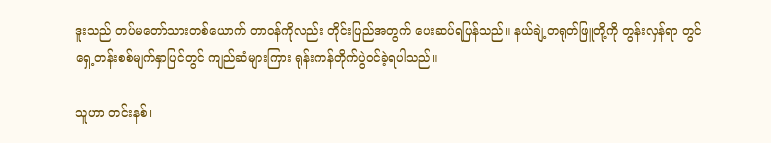ဒူးသည် တပ်မတော်သားတစ်ယောက် တာဝန်ကိုလည်း တိုင်းပြည်အတွက် ပေးဆပ်ရပြန်သည်။ နယ်ချဲ့တရုတ်ဖြူတို့ကို တွန်းလှန်ရာ တွင် ရှေ့တန်းစစ်မျက်နှာပြင်တွင် ကျည်ဆံများကြား ရုန်းကန်တိုက်ပွဲဝင်ခဲ့ရပါသည်။

သူဟာ တင်းနစ်၊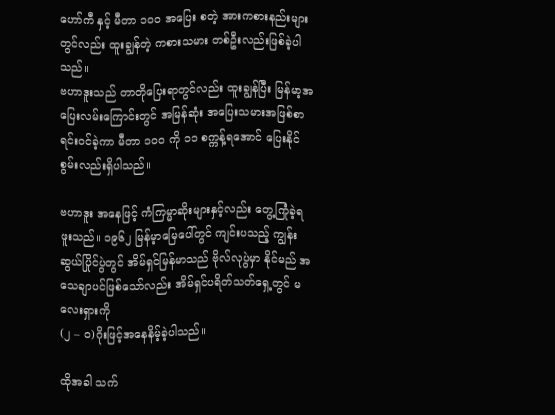ဟော်ကီ နှင့် မီတာ ၁၀၀ အပြေး စတဲ့ အားကစားနည်းများတွင်လည်း ထူးချွန်တဲ့ ကစားသမား တစ်ဦးလည်းဖြစ်ခဲ့ပါသည်။
ဗဟာဒူးသည် တာတိုပြေးရာတွင်လည်း ထူးချွန်ပြီး မြန်မာ့အပြေးလမ်းကြောင်းတွင် အမြန်ဆုံး အပြေးသမားအဖြစ်စာရင်းဝင်ခဲ့ကာ မီတာ ၁၀၀ ကို ၁၁ စက္ကန့်ရအောင် ပြေးနိုင်စွမ်းလည်းရှိပါသည်။

ဗဟာဒူး အနေဖြင့် ကံကြမ္မာဆိုးများနှင့်လည်း တွေ့ကြုံခဲ့ရဖူးသည်။ ၁၉၆၂ မြန်မ့ာမြေပေါ်တွင် ကျင်းပသည့် ကျွန်းဆွယ်ပြိုင်ပွဲတွင် အိမ်ရှင်မြန်မာသည် ဗိုလ်လုပွဲမှာ နိုင်မည် အသေချာပင်ဖြစ်သော်လည်း အိမ်ရှင်ပရိတ်သတ်ရှေ့တွင် မလေးရှားကို
(၂ – ဝ)ဂိုးဖြင့်အနေနိမ့်ခဲ့ပါသည်။

ထိုအခါ သက်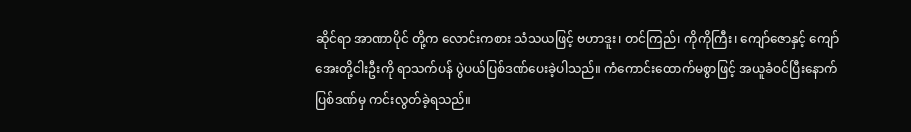ဆိုင်ရာ အာဏာပိုင် တို့က လောင်းကစား သံသယဖြင့် ဗဟာဒူး၊ တင်ကြည်၊ ကိုကိုကြီး၊ ကျော်ဇောနှင့် ကျော်အေးတို့ငါးဦးကို ရာသက်ပန် ပွဲပယ်ပြစ်ဒဏ်ပေးခဲ့ပါသည်။ ကံကောင်းထောက်မစွာဖြင့် အယူခံဝင်ပြီးနောက် ပြစ်ဒဏ်မှ ကင်းလွတ်ခဲ့ရသည်။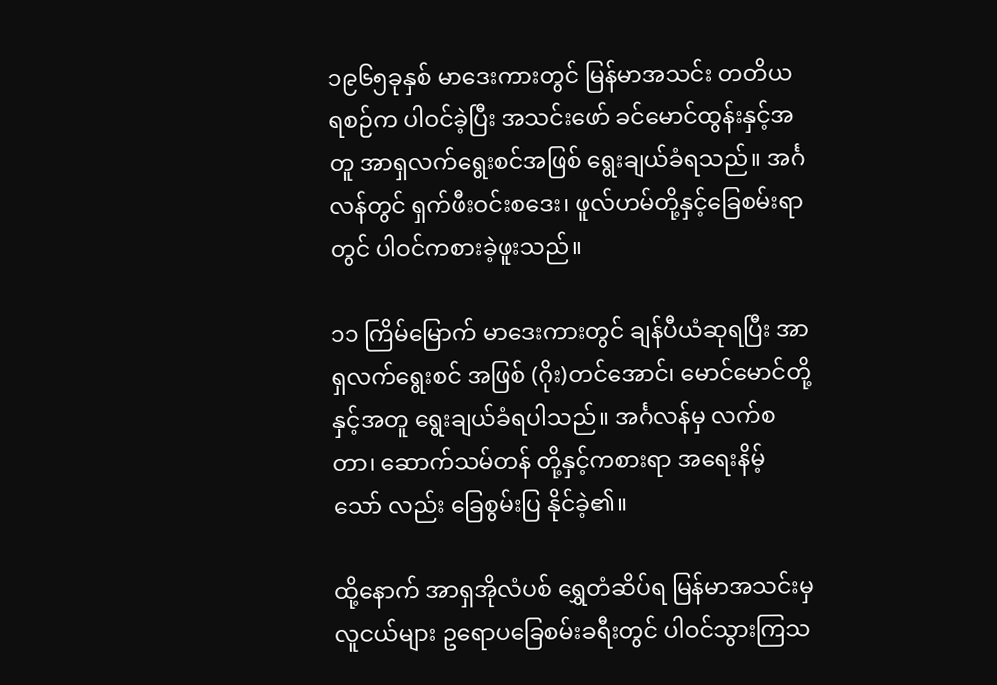၁၉၆၅ခုနှစ် မာဒေးကားတွင် မြန်မာအသင်း တတိယ ရစဉ်က ပါဝင်ခဲ့ပြီး အသင်းဖော် ခင်မောင်ထွန်းနှင့်အတူ အာရှလက်ရွေးစင်အဖြစ် ရွေးချယ်ခံရသည်။ အင်္ဂလန်တွင် ရှက်ဖီးဝင်းစဒေး၊ ဖူလ်ဟမ်တို့နှင့်ခြေစမ်းရာတွင် ပါဝင်ကစားခဲ့ဖူးသည်။

၁၁ ကြိမ်မြောက် မာဒေးကားတွင် ချန်ပီယံဆုရပြီး အာရှလက်ရွေးစင် အဖြစ် (ဂိုး)တင်အောင်၊ မောင်မောင်တို့နှင့်အတူ ရွေးချယ်ခံရပါသည်။ အင်္ဂလန်မှ လက်စတာ၊ ဆောက်သမ်တန် တို့နှင့်ကစားရာ အရေးနိမ့်သော် လည်း ခြေစွမ်းပြ နိုင်ခဲ့၏။

ထို့နောက် အာရှအိုလံပစ် ရွှေတံဆိပ်ရ မြန်မာအသင်းမှ လူငယ်များ ဥရောပခြေစမ်းခရီးတွင် ပါဝင်သွားကြသ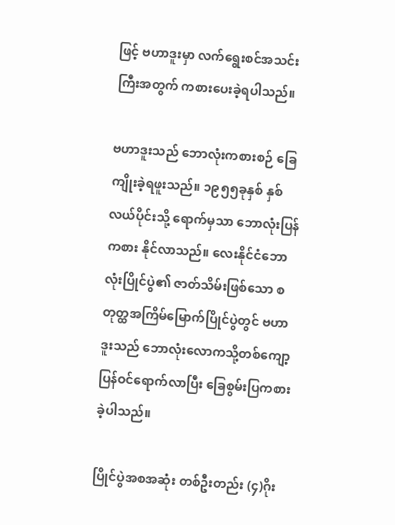ဖြင့် ဗဟာဒူးမှာ လက်ရွေးစင်အသင်းကြီးအတွက် ကစားပေးခဲ့ရပါသည်။

ဗဟာဒူးသည် ဘောလုံးကစားစဉ် ခြေကျိုးခဲ့ရဖူးသည်။ ၁၉၅၅ခုနှစ် နှစ်လယ်ပိုင်းသို့ ရောက်မှသာ ဘောလုံးပြန်ကစား နိုင်လာသည်။ လေးနိုင်ငံဘောလုံးပြိုင်ပွဲ၏ ဇာတ်သိမ်းဖြစ်သော စတုတ္ထအကြိမ်မြောက်ပြိုင်ပွဲတွင် ဗဟာဒူးသည် ဘောလုံးလောကသို့တစ်ကျော့ပြန်ဝင်ရောက်လာပြီး ခြေစွမ်းပြကစားခဲ့ပါသည်။

ပြိုင်ပွဲအစအဆုံး တစ်ဦးတည်း (၄)ဂိုး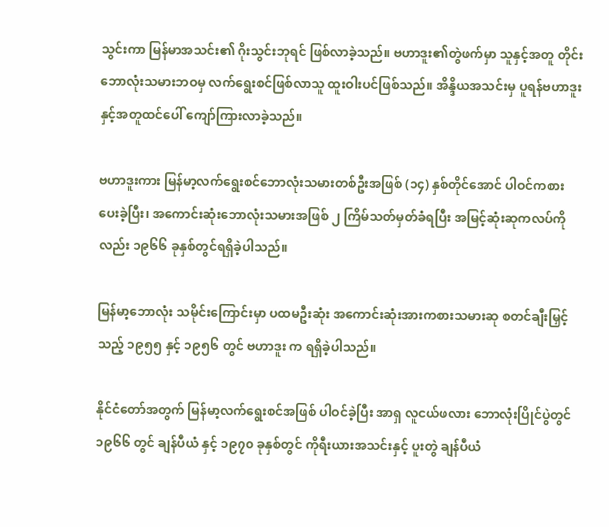သွင်းကာ မြန်မာအသင်း၏ ဂိုးသွင်းဘုရင် ဖြစ်လာခဲ့သည်။ ဗဟာဒူး၏တွဲဖက်မှာ သူနှင့်အတူ တိုင်းဘောလုံးသမားဘဝမှ လက်ရွေးစင်ဖြစ်လာသူ ထူးဝါးပင်ဖြစ်သည်။ အိန္ဒိယအသင်းမှ ပူရန်ဗဟာဒူး နှင့်အတူထင်ပေါ် ကျော်ကြားလာခဲ့သည်။

ဗဟာဒူးကား မြန်မာ့လက်ရွေးစင်ဘောလုံးသမားတစ်ဦးအဖြစ် (၁၄) နှစ်တိုင်အောင် ပါဝင်ကစားပေးခဲ့ပြီး၊ အကောင်းဆုံးဘောလုံးသမားအဖြစ် ၂ ကြိမ်သတ်မှတ်ခံရပြီး အမြင့်ဆုံးဆုကလပ်ကိုလည်း ၁၉၆၆ ခုနှစ်တွင်ရရှိခဲ့ပါသည်။

မြန်မာ့ဘောလုံး သမိုင်းကြောင်းမှာ ပထမဦးဆုံး အကောင်းဆုံးအားကစားသမားဆု စတင်ချီးမြှင့်သည့် ၁၉၅၅ နှင့် ၁၉၅၆ တွင် ဗဟာဒူး က ရရှိခဲ့ပါသည်။

နိုင်ငံတော်အတွက် မြန်မာ့လက်ရွေးစင်အဖြစ် ပါဝင်ခဲ့ပြီး အာရှ လူငယ်ဖလား ဘောလုံးပြိုင်ပွဲတွင် ၁၉၆၆ တွင် ချန်ပီယံ နှင့် ၁၉၇၀ ခုနှစ်တွင် ကိုရီးယားအသင်းနှင့် ပူးတွဲ ချန်ပီယံ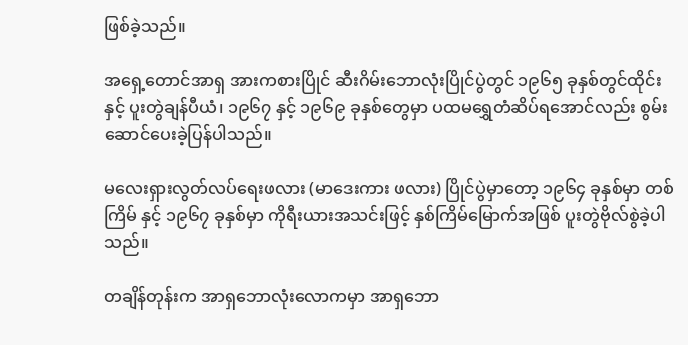ဖြစ်ခဲ့သည်။

အရှေ့တောင်အာရှ အားကစားပြိုင် ဆီးဂိမ်းဘောလုံးပြိုင်ပွဲတွင် ၁၉၆၅ ခုနှစ်တွင်ထိုင်း နှင့် ပူးတွဲချန်ပီယံ၊ ၁၉၆၇ နှင့် ၁၉၆၉ ခုနှစ်တွေမှာ ပထမရွှေတံဆိပ်ရအောင်လည်း စွမ်းဆောင်ပေးခဲ့ပြန်ပါသည်။

မလေးရှားလွတ်လပ်ရေးဖလား (မာဒေးကား ဖလား) ပြိုင်ပွဲမှာတော့ ၁၉၆၄ ခုနှစ်မှာ တစ်ကြိမ် နှင့် ၁၉၆၇ ခုနှစ်မှာ ကိုရီးယားအသင်းဖြင့် နှစ်ကြိမ်မြောက်အဖြစ် ပူးတွဲဗိုလ်စွဲခဲ့ပါသည်။

တချိန်တုန်းက အာရှဘောလုံးလောကမှာ အာရှဘော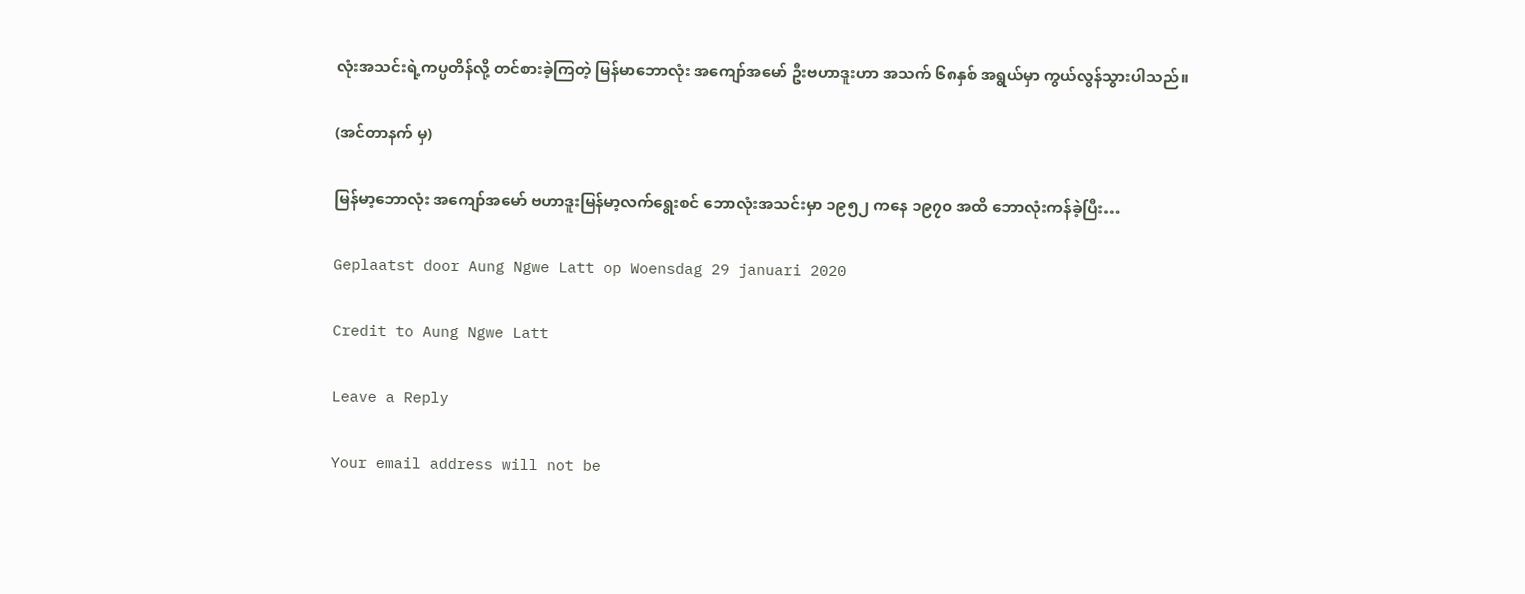လုံးအသင်းရဲ့ကပ္ပတိန်လို့ တင်စားခဲ့ကြတဲ့ မြန်မာဘောလုံး အကျော်အမော် ဦးဗဟာဒူးဟာ အသက် ၆၈နှစ် အရွယ်မှာ ကွယ်လွန်သွားပါသည်။

(အင်တာနက် မှ)

မြန်မာ့ဘောလုံး အကျော်အမော် ဗဟာဒူးမြန်မာ့လက်ရွေးစင် ဘောလုံးအသင်းမှာ ၁၉၅၂ ကနေ ၁၉၇၀ အထိ ဘောလုံးကန်ခဲ့ပြီး…

Geplaatst door Aung Ngwe Latt op Woensdag 29 januari 2020

Credit to Aung Ngwe Latt

Leave a Reply

Your email address will not be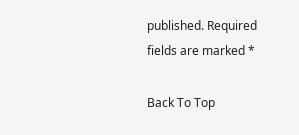published. Required fields are marked *

Back To Top